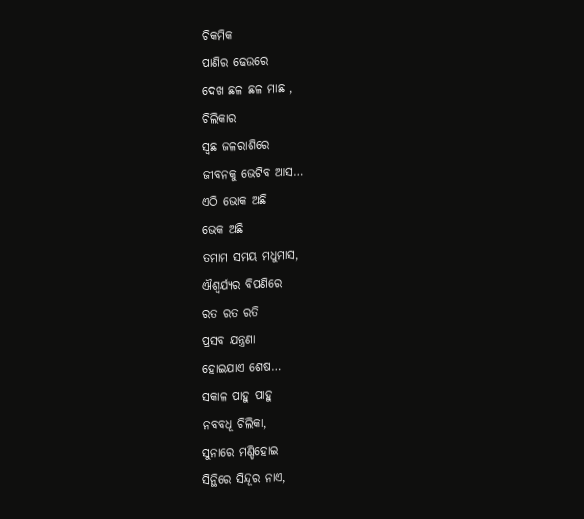ଚିକମିକ
ପାଣିର ଢେଉରେ
ଦେଖ ଛଳ ଛଳ ମାଛ ,
ଚିଲିକାର
ସ୍ବଛ ଜଳରାଶିରେ
ଜୀବନକୁ ଭେଟିବ ଆସ…
ଏଠି ଭୋକ ଅଛି
ଭେକ ଅଛି
ତମାମ ସମୟ ମଧୁମାସ,
ଐଶ୍ୱର୍ଯ୍ୟର ବିପଣିରେ
ରତ ରତ ରତି
ପ୍ରସବ ଯନ୍ତ୍ରଣା
ହୋଇଯାଏ ଶେଷ…
ସକାଳ ପାହୁ ପାହୁ
ନବବଧୂ ଚିଲିକା,
ସୁନାରେ ମଣ୍ଡିହୋଇ
ସିନ୍ଥିରେ ସିନ୍ଦୂର ନାଏ,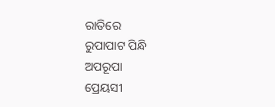ରାତିରେ
ରୁପାପାଟ ପିନ୍ଧି
ଅପରୂପା
ପ୍ରେୟସୀ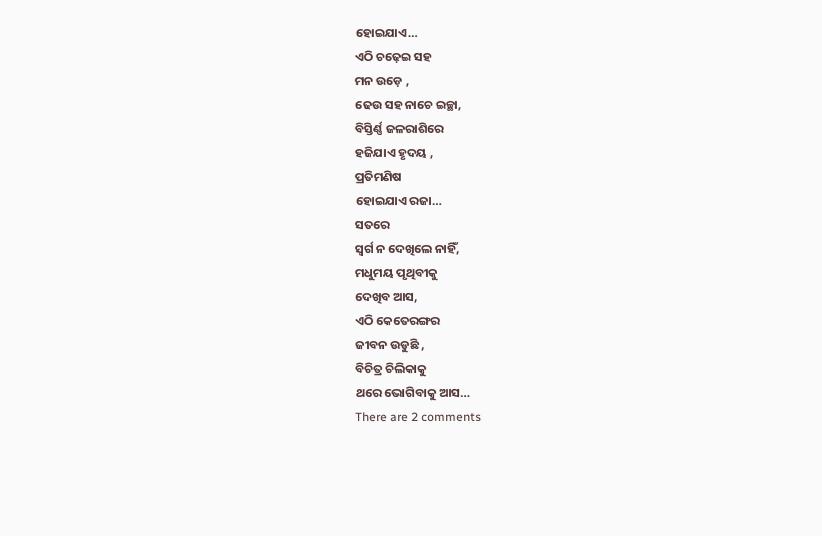ହୋଇଯାଏ…
ଏଠି ଚଢ଼େଇ ସହ
ମନ ଉଡ଼େ ,
ଢେଉ ସହ ନାଚେ ଇଚ୍ଛା,
ବିସ୍ତିର୍ଣ୍ଣ ଜଳରାଶିରେ
ହଜିଯାଏ ହୃଦୟ ,
ପ୍ରତିମଣିଷ
ହୋଇଯାଏ ରଜା…
ସତରେ
ସ୍ୱର୍ଗ ନ ଦେଖିଲେ ନାହିଁ,
ମଧୁମୟ ପୃଥିବୀକୁ
ଦେଖିବ ଆସ,
ଏଠି କେତେରଙ୍ଗର
ଜୀବନ ଉଡୁଛି ,
ବିଚିତ୍ର ଚିଲିକାକୁ
ଥରେ ଭୋଗିବାକୁ ଆସ…
There are 2 comments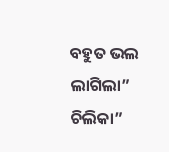ବହୁତ ଭଲ ଲାଗିଲା” ଚିଲିକା”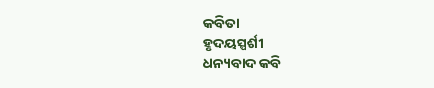କବିତା
ହୃଦୟସ୍ପର୍ଶୀ
ଧନ୍ୟବାଦ କବି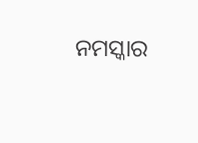ନମସ୍କାର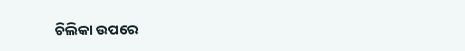ଚିଲିକା ଉପରେ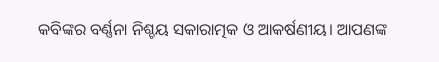କବିଙ୍କର ବର୍ଣ୍ଣନା ନିଶ୍ଚୟ ସକାରାତ୍ମକ ଓ ଆକର୍ଷଣୀୟ। ଆପଣଙ୍କ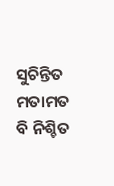ସୁଚିନ୍ତିତ ମତାମତ ବି ନିଶ୍ଚିତ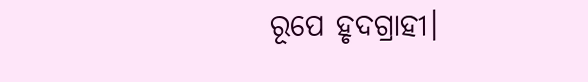ରୂପେ ହୃଦଗ୍ରାହୀ।